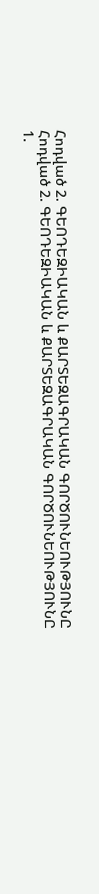Հոդված 2. ԳԵՈԴԵԶԻԱԿԱՆ և ՔԱՐՏԵԶԱԳՐԱԿԱՆ ԳՈՐԾՈՒՆԵՈՒԹՅՈՒՆԸ
Հոդված 2. ԳԵՈԴԵԶԻԱԿԱՆ և ՔԱՐՏԵԶԱԳՐԱԿԱՆ ԳՈՐԾՈՒՆԵՈՒԹՅՈՒՆԸ
1.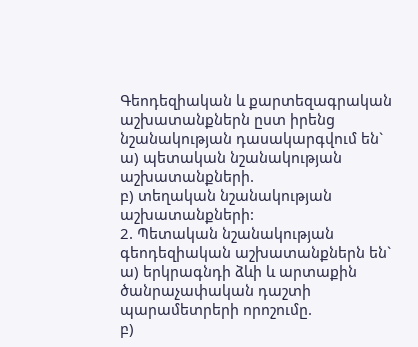Գեոդեզիական և քարտեզագրական աշխատանքներն ըստ իրենց նշանակության դասակարգվում են`
ա) պետական նշանակության աշխատանքների.
բ) տեղական նշանակության աշխատանքների:
2. Պետական նշանակության գեոդեզիական աշխատանքներն են`
ա) երկրագնդի ձևի և արտաքին ծանրաչափական դաշտի պարամետրերի որոշումը.
բ)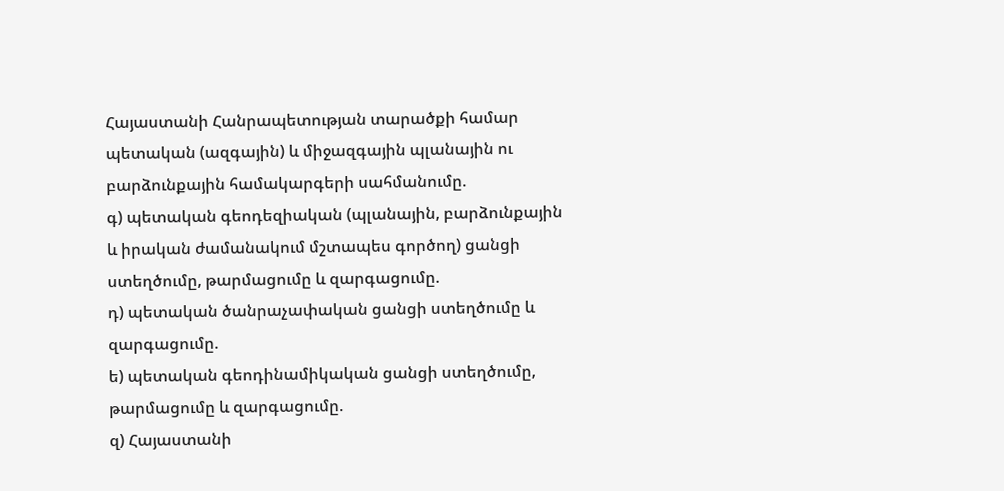Հայաստանի Հանրապետության տարածքի համար պետական (ազգային) և միջազգային պլանային ու բարձունքային համակարգերի սահմանումը.
գ) պետական գեոդեզիական (պլանային, բարձունքային և իրական ժամանակում մշտապես գործող) ցանցի ստեղծումը, թարմացումը և զարգացումը.
դ) պետական ծանրաչափական ցանցի ստեղծումը և զարգացումը.
ե) պետական գեոդինամիկական ցանցի ստեղծումը, թարմացումը և զարգացումը.
զ) Հայաստանի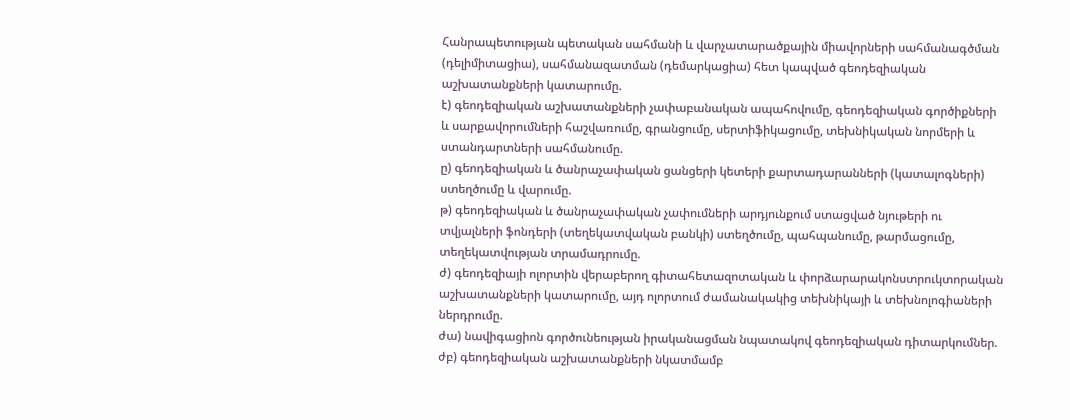Հանրապետության պետական սահմանի և վարչատարածքային միավորների սահմանագծման (դելիմիտացիա), սահմանազատման (դեմարկացիա) հետ կապված գեոդեզիական աշխատանքների կատարումը.
է) գեոդեզիական աշխատանքների չափաբանական ապահովումը, գեոդեզիական գործիքների և սարքավորումների հաշվառումը, գրանցումը, սերտիֆիկացումը, տեխնիկական նորմերի և ստանդարտների սահմանումը.
ը) գեոդեզիական և ծանրաչափական ցանցերի կետերի քարտադարանների (կատալոգների) ստեղծումը և վարումը.
թ) գեոդեզիական և ծանրաչափական չափումների արդյունքում ստացված նյութերի ու տվյալների ֆոնդերի (տեղեկատվական բանկի) ստեղծումը, պահպանումը, թարմացումը, տեղեկատվության տրամադրումը.
ժ) գեոդեզիայի ոլորտին վերաբերող գիտահետազոտական և փորձարարակոնստրուկտորական աշխատանքների կատարումը, այդ ոլորտում ժամանակակից տեխնիկայի և տեխնոլոգիաների ներդրումը.
ժա) նավիգացիոն գործունեության իրականացման նպատակով գեոդեզիական դիտարկումներ.
ժբ) գեոդեզիական աշխատանքների նկատմամբ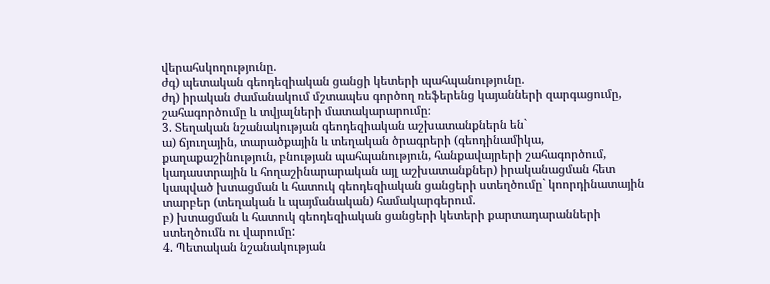վերահսկողությունը.
ժգ) պետական գեոդեզիական ցանցի կետերի պահպանությունը.
ժդ) իրական ժամանակում մշտապես գործող ռեֆերենց կայանների զարգացումը, շահագործումը և տվյալների մատակարարումը։
3. Տեղական նշանակության գեոդեզիական աշխատանքներն են`
ա) ճյուղային, տարածքային և տեղական ծրագրերի (գեոդինամիկա, քաղաքաշինություն, բնության պահպանություն, հանքավայրերի շահագործում, կադաստրային և հողաշինարարական այլ աշխատանքներ) իրականացման հետ կապված խտացման և հատուկ գեոդեզիական ցանցերի ստեղծումը` կոորդինատային տարբեր (տեղական և պայմանական) համակարգերում.
բ) խտացման և հատուկ գեոդեզիական ցանցերի կետերի քարտադարանների ստեղծումն ու վարումը:
4. Պետական նշանակության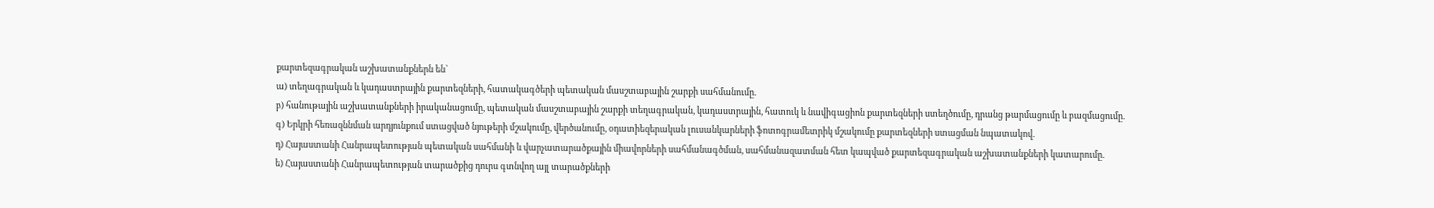քարտեզագրական աշխատանքներն են`
ա) տեղագրական և կադաստրային քարտեզների, հատակագծերի պետական մասշտաբային շարքի սահմանումը.
բ) հանութային աշխատանքների իրականացումը, պետական մասշտաբային շարքի տեղագրական, կադաստրային, հատուկ և նավիգացիոն քարտեզների ստեղծումը, դրանց թարմացումը և բազմացումը.
գ) Երկրի հեռազննման արդյունքում ստացված նյութերի մշակումը, վերծանումը, օդատիեզերական լուսանկարների ֆոտոգրամետրիկ մշակումը քարտեզների ստացման նպատակով.
դ) Հայաստանի Հանրապետության պետական սահմանի և վարչատարածքային միավորների սահմանագծման, սահմանազատման հետ կապված քարտեզագրական աշխատանքների կատարումը.
ե) Հայաստանի Հանրապետության տարածքից դուրս գտնվող այլ տարածքների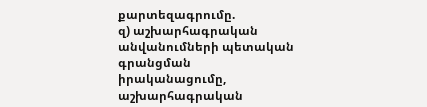քարտեզագրումը.
զ) աշխարհագրական անվանումների պետական գրանցման իրականացումը, աշխարհագրական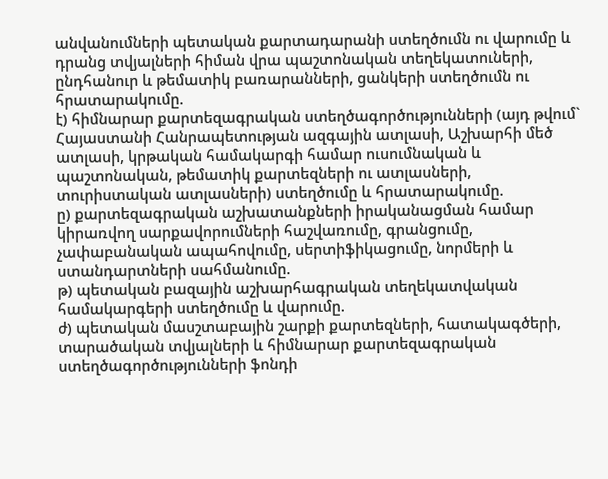անվանումների պետական քարտադարանի ստեղծումն ու վարումը և դրանց տվյալների հիման վրա պաշտոնական տեղեկատուների, ընդհանուր և թեմատիկ բառարանների, ցանկերի ստեղծումն ու հրատարակումը.
է) հիմնարար քարտեզագրական ստեղծագործությունների (այդ թվում` Հայաստանի Հանրապետության ազգային ատլասի, Աշխարհի մեծ ատլասի, կրթական համակարգի համար ուսումնական և պաշտոնական, թեմատիկ քարտեզների ու ատլասների, տուրիստական ատլասների) ստեղծումը և հրատարակումը.
ը) քարտեզագրական աշխատանքների իրականացման համար կիրառվող սարքավորումների հաշվառումը, գրանցումը, չափաբանական ապահովումը, սերտիֆիկացումը, նորմերի և ստանդարտների սահմանումը.
թ) պետական բազային աշխարհագրական տեղեկատվական համակարգերի ստեղծումը և վարումը.
ժ) պետական մասշտաբային շարքի քարտեզների, հատակագծերի, տարածական տվյալների և հիմնարար քարտեզագրական ստեղծագործությունների ֆոնդի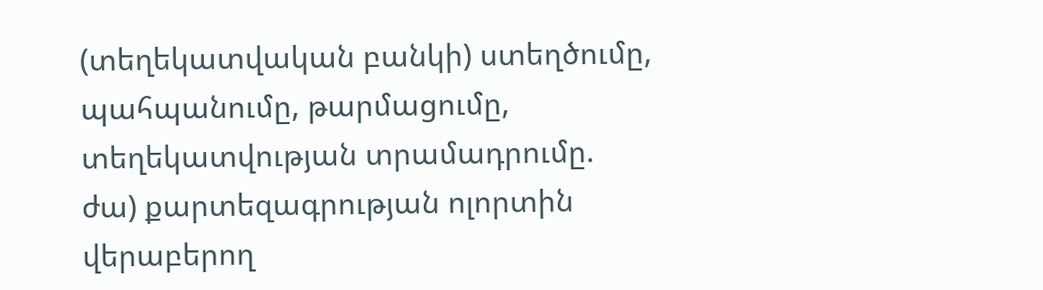(տեղեկատվական բանկի) ստեղծումը, պահպանումը, թարմացումը, տեղեկատվության տրամադրումը.
ժա) քարտեզագրության ոլորտին վերաբերող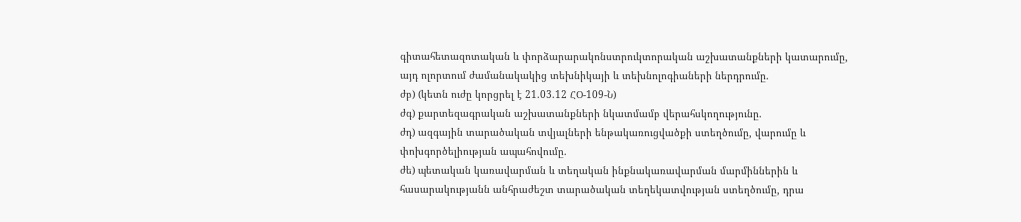գիտահետազոտական և փորձարարակոնստրուկտորական աշխատանքների կատարումը, այդ ոլորտում ժամանակակից տեխնիկայի և տեխնոլոգիաների ներդրումը.
ժբ) (կետն ուժը կորցրել է 21.03.12 ՀՕ-109-Ն)
ժգ) քարտեզագրական աշխատանքների նկատմամբ վերահսկողությունը.
ժդ) ազգային տարածական տվյալների ենթակառուցվածքի ստեղծումը, վարումը և փոխգործելիության ապահովումը.
ժե) պետական կառավարման և տեղական ինքնակառավարման մարմիններին և հասարակությանն անհրաժեշտ տարածական տեղեկատվության ստեղծումը, դրա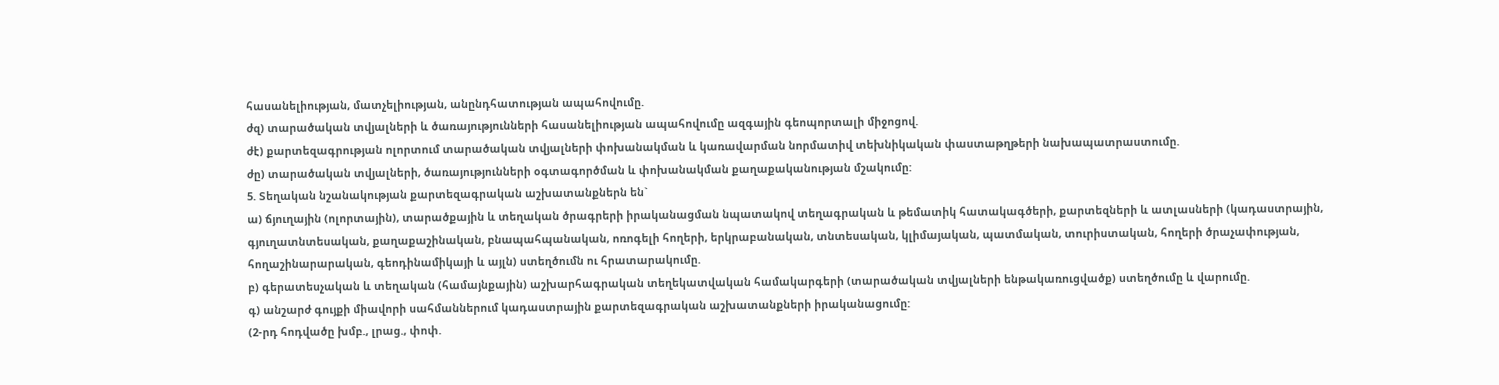հասանելիության, մատչելիության, անընդհատության ապահովումը.
ժզ) տարածական տվյալների և ծառայությունների հասանելիության ապահովումը ազգային գեոպորտալի միջոցով.
ժէ) քարտեզագրության ոլորտում տարածական տվյալների փոխանակման և կառավարման նորմատիվ տեխնիկական փաստաթղթերի նախապատրաստումը.
ժը) տարածական տվյալների, ծառայությունների օգտագործման և փոխանակման քաղաքականության մշակումը:
5. Տեղական նշանակության քարտեզագրական աշխատանքներն են`
ա) ճյուղային (ոլորտային), տարածքային և տեղական ծրագրերի իրականացման նպատակով տեղագրական և թեմատիկ հատակագծերի, քարտեզների և ատլասների (կադաստրային, գյուղատնտեսական, քաղաքաշինական, բնապահպանական, ոռոգելի հողերի, երկրաբանական, տնտեսական, կլիմայական, պատմական, տուրիստական, հողերի ծրաչափության, հողաշինարարական, գեոդինամիկայի և այլն) ստեղծումն ու հրատարակումը.
բ) գերատեսչական և տեղական (համայնքային) աշխարհագրական տեղեկատվական համակարգերի (տարածական տվյալների ենթակառուցվածք) ստեղծումը և վարումը.
գ) անշարժ գույքի միավորի սահմաններում կադաստրային քարտեզագրական աշխատանքների իրականացումը:
(2-րդ հոդվածը խմբ., լրաց., փոփ.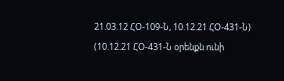21.03.12 ՀՕ-109-Ն, 10.12.21 ՀՕ-431-Ն)
(10.12.21 ՀՕ-431-Ն օրենքն ունի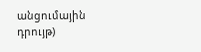անցումային դրույթ)